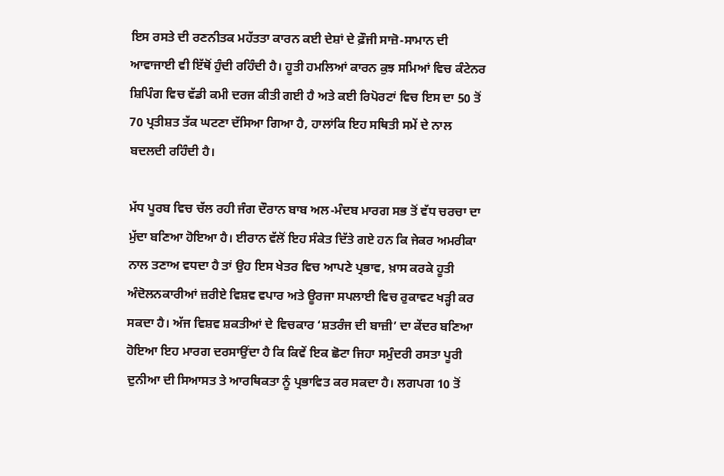ਇਸ ਰਸਤੇ ਦੀ ਰਣਨੀਤਕ ਮਹੱਤਤਾ ਕਾਰਨ ਕਈ ਦੇਸ਼ਾਂ ਦੇ ਫ਼ੌਜੀ ਸਾਜ਼ੋ-ਸਾਮਾਨ ਦੀ ਆਵਾਜਾਈ ਵੀ ਇੱਥੋਂ ਹੁੰਦੀ ਰਹਿੰਦੀ ਹੈ। ਹੂਤੀ ਹਮਲਿਆਂ ਕਾਰਨ ਕੁਝ ਸਮਿਆਂ ਵਿਚ ਕੰਟੇਨਰ ਸ਼ਿਪਿੰਗ ਵਿਚ ਵੱਡੀ ਕਮੀ ਦਰਜ ਕੀਤੀ ਗਈ ਹੈ ਅਤੇ ਕਈ ਰਿਪੋਰਟਾਂ ਵਿਚ ਇਸ ਦਾ 50 ਤੋਂ 70 ਪ੍ਰਤੀਸ਼ਤ ਤੱਕ ਘਟਣਾ ਦੱਸਿਆ ਗਿਆ ਹੈ, ਹਾਲਾਂਕਿ ਇਹ ਸਥਿਤੀ ਸਮੇਂ ਦੇ ਨਾਲ ਬਦਲਦੀ ਰਹਿੰਦੀ ਹੈ।

ਮੱਧ ਪੂਰਬ ਵਿਚ ਚੱਲ ਰਹੀ ਜੰਗ ਦੌਰਾਨ ਬਾਬ ਅਲ-ਮੰਦਬ ਮਾਰਗ ਸਭ ਤੋਂ ਵੱਧ ਚਰਚਾ ਦਾ ਮੁੱਦਾ ਬਣਿਆ ਹੋਇਆ ਹੈ। ਈਰਾਨ ਵੱਲੋਂ ਇਹ ਸੰਕੇਤ ਦਿੱਤੇ ਗਏ ਹਨ ਕਿ ਜੇਕਰ ਅਮਰੀਕਾ ਨਾਲ ਤਣਾਅ ਵਧਦਾ ਹੈ ਤਾਂ ਉਹ ਇਸ ਖੇਤਰ ਵਿਚ ਆਪਣੇ ਪ੍ਰਭਾਵ, ਖ਼ਾਸ ਕਰਕੇ ਹੂਤੀ ਅੰਦੋਲਨਕਾਰੀਆਂ ਜ਼ਰੀਏ ਵਿਸ਼ਵ ਵਪਾਰ ਅਤੇ ਊਰਜਾ ਸਪਲਾਈ ਵਿਚ ਰੁਕਾਵਟ ਖੜ੍ਹੀ ਕਰ ਸਕਦਾ ਹੈ। ਅੱਜ ਵਿਸ਼ਵ ਸ਼ਕਤੀਆਂ ਦੇ ਵਿਚਕਾਰ ‘ਸ਼ਤਰੰਜ ਦੀ ਬਾਜ਼ੀ’ ਦਾ ਕੇਂਦਰ ਬਣਿਆ ਹੋਇਆ ਇਹ ਮਾਰਗ ਦਰਸਾਉਂਦਾ ਹੈ ਕਿ ਕਿਵੇਂ ਇਕ ਛੋਟਾ ਜਿਹਾ ਸਮੁੰਦਰੀ ਰਸਤਾ ਪੂਰੀ ਦੁਨੀਆ ਦੀ ਸਿਆਸਤ ਤੇ ਆਰਥਿਕਤਾ ਨੂੰ ਪ੍ਰਭਾਵਿਤ ਕਰ ਸਕਦਾ ਹੈ। ਲਗਪਗ 10 ਤੋਂ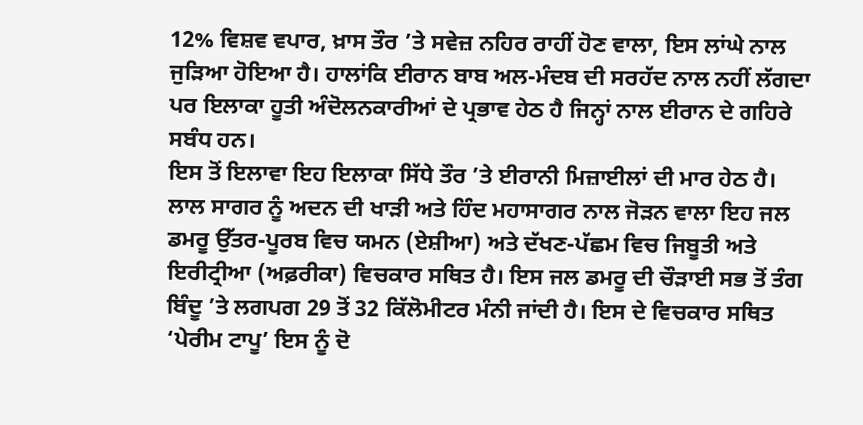12% ਵਿਸ਼ਵ ਵਪਾਰ, ਖ਼ਾਸ ਤੌਰ ’ਤੇ ਸਵੇਜ਼ ਨਹਿਰ ਰਾਹੀਂ ਹੋਣ ਵਾਲਾ, ਇਸ ਲਾਂਘੇ ਨਾਲ ਜੁੜਿਆ ਹੋਇਆ ਹੈ। ਹਾਲਾਂਕਿ ਈਰਾਨ ਬਾਬ ਅਲ-ਮੰਦਬ ਦੀ ਸਰਹੱਦ ਨਾਲ ਨਹੀਂ ਲੱਗਦਾ ਪਰ ਇਲਾਕਾ ਹੂਤੀ ਅੰਦੋਲਨਕਾਰੀਆਂ ਦੇ ਪ੍ਰਭਾਵ ਹੇਠ ਹੈ ਜਿਨ੍ਹਾਂ ਨਾਲ ਈਰਾਨ ਦੇ ਗਹਿਰੇ ਸਬੰਧ ਹਨ।
ਇਸ ਤੋਂ ਇਲਾਵਾ ਇਹ ਇਲਾਕਾ ਸਿੱਧੇ ਤੌਰ ’ਤੇ ਈਰਾਨੀ ਮਿਜ਼ਾਈਲਾਂ ਦੀ ਮਾਰ ਹੇਠ ਹੈ। ਲਾਲ ਸਾਗਰ ਨੂੰ ਅਦਨ ਦੀ ਖਾੜੀ ਅਤੇ ਹਿੰਦ ਮਹਾਸਾਗਰ ਨਾਲ ਜੋੜਨ ਵਾਲਾ ਇਹ ਜਲ ਡਮਰੂ ਉੱਤਰ-ਪੂਰਬ ਵਿਚ ਯਮਨ (ਏਸ਼ੀਆ) ਅਤੇ ਦੱਖਣ-ਪੱਛਮ ਵਿਚ ਜਿਬੂਤੀ ਅਤੇ ਇਰੀਟ੍ਰੀਆ (ਅਫ਼ਰੀਕਾ) ਵਿਚਕਾਰ ਸਥਿਤ ਹੈ। ਇਸ ਜਲ ਡਮਰੂ ਦੀ ਚੌੜਾਈ ਸਭ ਤੋਂ ਤੰਗ ਬਿੰਦੂ ’ਤੇ ਲਗਪਗ 29 ਤੋਂ 32 ਕਿੱਲੋਮੀਟਰ ਮੰਨੀ ਜਾਂਦੀ ਹੈ। ਇਸ ਦੇ ਵਿਚਕਾਰ ਸਥਿਤ ‘ਪੇਰੀਮ ਟਾਪੂ’ ਇਸ ਨੂੰ ਦੋ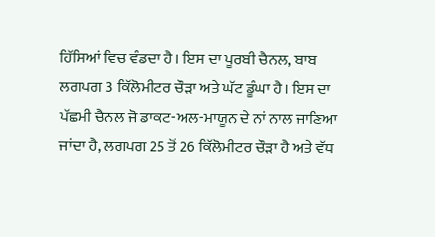ਹਿੱਸਿਆਂ ਵਿਚ ਵੰਡਦਾ ਹੈ। ਇਸ ਦਾ ਪੂਰਬੀ ਚੈਨਲ, ਬਾਬ ਲਗਪਗ 3 ਕਿੱਲੋਮੀਟਰ ਚੌੜਾ ਅਤੇ ਘੱਟ ਡੂੰਘਾ ਹੈ। ਇਸ ਦਾ ਪੱਛਮੀ ਚੈਨਲ ਜੋ ਡਾਕਟ-ਅਲ-ਮਾਯੂਨ ਦੇ ਨਾਂ ਨਾਲ ਜਾਣਿਆ ਜਾਂਦਾ ਹੈ, ਲਗਪਗ 25 ਤੋਂ 26 ਕਿੱਲੋਮੀਟਰ ਚੌੜਾ ਹੈ ਅਤੇ ਵੱਧ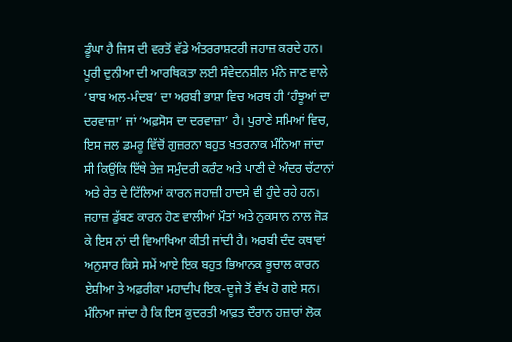ਡੂੰਘਾ ਹੈ ਜਿਸ ਦੀ ਵਰਤੋਂ ਵੱਡੇ ਅੰਤਰਰਾਸ਼ਟਰੀ ਜਹਾਜ਼ ਕਰਦੇ ਹਨ। ਪੂਰੀ ਦੁਨੀਆ ਦੀ ਆਰਥਿਕਤਾ ਲਈ ਸੰਵੇਦਨਸ਼ੀਲ ਮੰਨੇ ਜਾਣ ਵਾਲੇ ‘ਬਾਬ ਅਲ-ਮੰਦਬ’ ਦਾ ਅਰਬੀ ਭਾਸ਼ਾ ਵਿਚ ਅਰਥ ਹੀ ‘ਹੰਝੂਆਂ ਦਾ ਦਰਵਾਜ਼ਾ’ ਜਾਂ ‘ਅਫ਼ਸੋਸ ਦਾ ਦਰਵਾਜ਼ਾ’ ਹੈ। ਪੁਰਾਣੇ ਸਮਿਆਂ ਵਿਚ, ਇਸ ਜਲ ਡਮਰੂ ਵਿੱਚੋਂ ਗੁਜ਼ਰਨਾ ਬਹੁਤ ਖ਼ਤਰਨਾਕ ਮੰਨਿਆ ਜਾਂਦਾ ਸੀ ਕਿਉਂਕਿ ਇੱਥੇ ਤੇਜ਼ ਸਮੁੰਦਰੀ ਕਰੰਟ ਅਤੇ ਪਾਣੀ ਦੇ ਅੰਦਰ ਚੱਟਾਨਾਂ ਅਤੇ ਰੇਤ ਦੇ ਟਿੱਲਿਆਂ ਕਾਰਨ ਜਹਾਜ਼ੀ ਹਾਦਸੇ ਵੀ ਹੁੰਦੇ ਰਹੇ ਹਨ। ਜਹਾਜ਼ ਡੁੱਬਣ ਕਾਰਨ ਹੋਣ ਵਾਲੀਆਂ ਮੌਤਾਂ ਅਤੇ ਨੁਕਸਾਨ ਨਾਲ ਜੋੜ ਕੇ ਇਸ ਨਾਂ ਦੀ ਵਿਆਖਿਆ ਕੀਤੀ ਜਾਂਦੀ ਹੈ। ਅਰਬੀ ਦੰਦ ਕਥਾਵਾਂ ਅਨੁਸਾਰ ਕਿਸੇ ਸਮੇਂ ਆਏ ਇਕ ਬਹੁਤ ਭਿਆਨਕ ਭੂਚਾਲ ਕਾਰਨ ਏਸ਼ੀਆ ਤੇ ਅਫ਼ਰੀਕਾ ਮਹਾਦੀਪ ਇਕ-ਦੂਜੇ ਤੋਂ ਵੱਖ ਹੋ ਗਏ ਸਨ। ਮੰਨਿਆ ਜਾਂਦਾ ਹੈ ਕਿ ਇਸ ਕੁਦਰਤੀ ਆਫ਼ਤ ਦੌਰਾਨ ਹਜ਼ਾਰਾਂ ਲੋਕ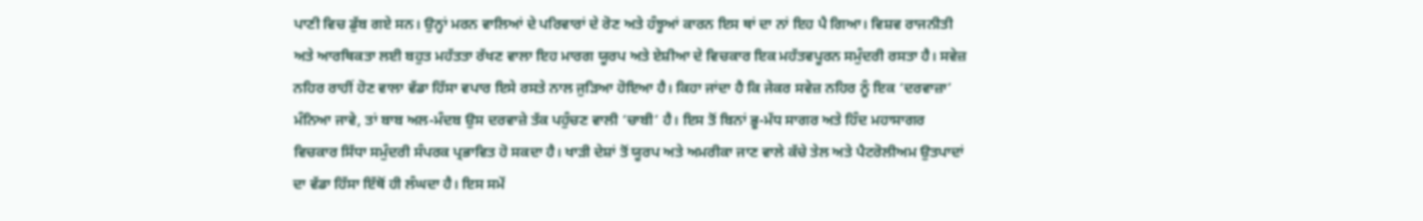ਪਾਣੀ ਵਿਚ ਡੁੱਬ ਗਏ ਸਨ। ਉਨ੍ਹਾਂ ਮਰਨ ਵਾਲਿਆਂ ਦੇ ਪਰਿਵਾਰਾਂ ਦੇ ਰੋਣ ਅਤੇ ਹੰਝੂਆਂ ਕਾਰਨ ਇਸ ਥਾਂ ਦਾ ਨਾਂ ਇਹ ਪੈ ਗਿਆ। ਵਿਸ਼ਵ ਰਾਜਨੀਤੀ ਅਤੇ ਆਰਥਿਕਤਾ ਲਈ ਬਹੁਤ ਮਹੱਤਤਾ ਰੱਖਣ ਵਾਲਾ ਇਹ ਮਾਰਗ ਯੂਰਪ ਅਤੇ ਏਸ਼ੀਆ ਦੇ ਵਿਚਕਾਰ ਇਕ ਮਹੱਤਵਪੂਰਨ ਸਮੁੰਦਰੀ ਰਸਤਾ ਹੈ। ਸਵੇਜ਼ ਨਹਿਰ ਰਾਹੀਂ ਹੋਣ ਵਾਲਾ ਵੱਡਾ ਹਿੱਸਾ ਵਪਾਰ ਇਸੇ ਰਸਤੇ ਨਾਲ ਜੁੜਿਆ ਹੋਇਆ ਹੈ। ਕਿਹਾ ਜਾਂਦਾ ਹੈ ਕਿ ਜੇਕਰ ਸਵੇਜ਼ ਨਹਿਰ ਨੂੰ ਇਕ ‘ਦਰਵਾਜ਼ਾ’ ਮੰਨਿਆ ਜਾਵੇ, ਤਾਂ ਬਾਬ ਅਲ-ਮੰਦਬ ਉਸ ਦਰਵਾਜ਼ੇ ਤੱਕ ਪਹੁੰਚਣ ਵਾਲੀ ‘ਚਾਬੀ’ ਹੈ। ਇਸ ਤੋਂ ਬਿਨਾਂ ਭੂ-ਮੱਧ ਸਾਗਰ ਅਤੇ ਹਿੰਦ ਮਹਾਸਾਗਰ ਵਿਚਕਾਰ ਸਿੱਧਾ ਸਮੁੰਦਰੀ ਸੰਪਰਕ ਪ੍ਰਭਾਵਿਤ ਹੋ ਸਕਦਾ ਹੈ। ਖਾੜੀ ਦੇਸ਼ਾਂ ਤੋਂ ਯੂਰਪ ਅਤੇ ਅਮਰੀਕਾ ਜਾਣ ਵਾਲੇ ਕੱਚੇ ਤੇਲ ਅਤੇ ਪੈਟਰੋਲੀਅਮ ਉਤਪਾਦਾਂ ਦਾ ਵੱਡਾ ਹਿੱਸਾ ਇੱਥੋਂ ਹੀ ਲੰਘਦਾ ਹੈ। ਇਸ ਸਮੇਂ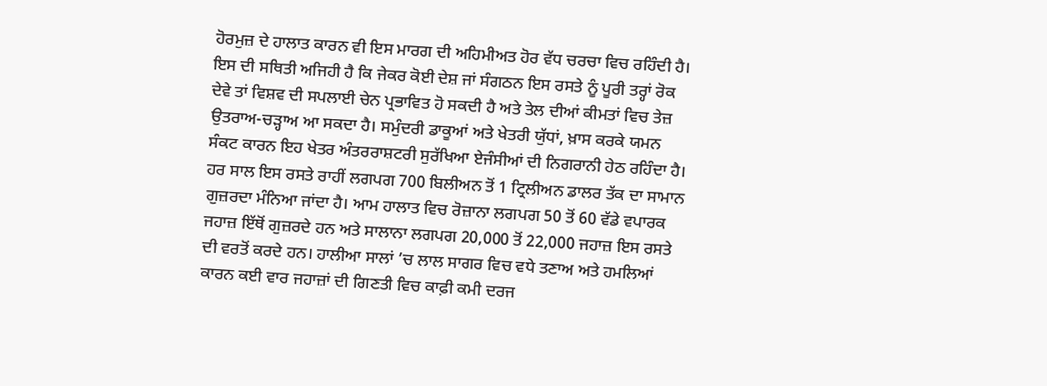ਹੋਰਮੁਜ਼ ਦੇ ਹਾਲਾਤ ਕਾਰਨ ਵੀ ਇਸ ਮਾਰਗ ਦੀ ਅਹਿਮੀਅਤ ਹੋਰ ਵੱਧ ਚਰਚਾ ਵਿਚ ਰਹਿੰਦੀ ਹੈ।
ਇਸ ਦੀ ਸਥਿਤੀ ਅਜਿਹੀ ਹੈ ਕਿ ਜੇਕਰ ਕੋਈ ਦੇਸ਼ ਜਾਂ ਸੰਗਠਨ ਇਸ ਰਸਤੇ ਨੂੰ ਪੂਰੀ ਤਰ੍ਹਾਂ ਰੋਕ ਦੇਵੇ ਤਾਂ ਵਿਸ਼ਵ ਦੀ ਸਪਲਾਈ ਚੇਨ ਪ੍ਰਭਾਵਿਤ ਹੋ ਸਕਦੀ ਹੈ ਅਤੇ ਤੇਲ ਦੀਆਂ ਕੀਮਤਾਂ ਵਿਚ ਤੇਜ਼ ਉਤਰਾਅ-ਚੜ੍ਹਾਅ ਆ ਸਕਦਾ ਹੈ। ਸਮੁੰਦਰੀ ਡਾਕੂਆਂ ਅਤੇ ਖੇਤਰੀ ਯੁੱਧਾਂ, ਖ਼ਾਸ ਕਰਕੇ ਯਮਨ ਸੰਕਟ ਕਾਰਨ ਇਹ ਖੇਤਰ ਅੰਤਰਰਾਸ਼ਟਰੀ ਸੁਰੱਖਿਆ ਏਜੰਸੀਆਂ ਦੀ ਨਿਗਰਾਨੀ ਹੇਠ ਰਹਿੰਦਾ ਹੈ। ਹਰ ਸਾਲ ਇਸ ਰਸਤੇ ਰਾਹੀਂ ਲਗਪਗ 700 ਬਿਲੀਅਨ ਤੋਂ 1 ਟ੍ਰਿਲੀਅਨ ਡਾਲਰ ਤੱਕ ਦਾ ਸਾਮਾਨ ਗੁਜ਼ਰਦਾ ਮੰਨਿਆ ਜਾਂਦਾ ਹੈ। ਆਮ ਹਾਲਾਤ ਵਿਚ ਰੋਜ਼ਾਨਾ ਲਗਪਗ 50 ਤੋਂ 60 ਵੱਡੇ ਵਪਾਰਕ ਜਹਾਜ਼ ਇੱਥੋਂ ਗੁਜ਼ਰਦੇ ਹਨ ਅਤੇ ਸਾਲਾਨਾ ਲਗਪਗ 20,000 ਤੋਂ 22,000 ਜਹਾਜ਼ ਇਸ ਰਸਤੇ ਦੀ ਵਰਤੋਂ ਕਰਦੇ ਹਨ। ਹਾਲੀਆ ਸਾਲਾਂ ’ਚ ਲਾਲ ਸਾਗਰ ਵਿਚ ਵਧੇ ਤਣਾਅ ਅਤੇ ਹਮਲਿਆਂ ਕਾਰਨ ਕਈ ਵਾਰ ਜਹਾਜ਼ਾਂ ਦੀ ਗਿਣਤੀ ਵਿਚ ਕਾਫ਼ੀ ਕਮੀ ਦਰਜ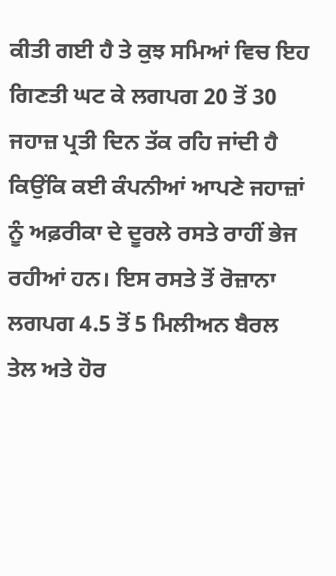ਕੀਤੀ ਗਈ ਹੈ ਤੇ ਕੁਝ ਸਮਿਆਂ ਵਿਚ ਇਹ ਗਿਣਤੀ ਘਟ ਕੇ ਲਗਪਗ 20 ਤੋਂ 30 ਜਹਾਜ਼ ਪ੍ਰਤੀ ਦਿਨ ਤੱਕ ਰਹਿ ਜਾਂਦੀ ਹੈ ਕਿਉਂਕਿ ਕਈ ਕੰਪਨੀਆਂ ਆਪਣੇ ਜਹਾਜ਼ਾਂ ਨੂੰ ਅਫ਼ਰੀਕਾ ਦੇ ਦੂਰਲੇ ਰਸਤੇ ਰਾਹੀਂ ਭੇਜ ਰਹੀਆਂ ਹਨ। ਇਸ ਰਸਤੇ ਤੋਂ ਰੋਜ਼ਾਨਾ ਲਗਪਗ 4.5 ਤੋਂ 5 ਮਿਲੀਅਨ ਬੈਰਲ ਤੇਲ ਅਤੇ ਹੋਰ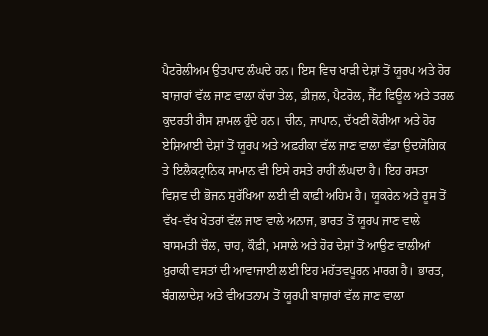ਪੈਟਰੋਲੀਅਮ ਉਤਪਾਦ ਲੰਘਦੇ ਹਨ। ਇਸ ਵਿਚ ਖਾੜੀ ਦੇਸ਼ਾਂ ਤੋਂ ਯੂਰਪ ਅਤੇ ਹੋਰ ਬਾਜ਼ਾਰਾਂ ਵੱਲ ਜਾਣ ਵਾਲਾ ਕੱਚਾ ਤੇਲ, ਡੀਜ਼ਲ, ਪੈਟਰੋਲ, ਜੈੱਟ ਫਿਊਲ ਅਤੇ ਤਰਲ ਕੁਦਰਤੀ ਗੈਸ ਸ਼ਾਮਲ ਹੁੰਦੇ ਹਨ। ਚੀਨ, ਜਾਪਾਨ, ਦੱਖਣੀ ਕੋਰੀਆ ਅਤੇ ਹੋਰ ਏਸ਼ਿਆਈ ਦੇਸ਼ਾਂ ਤੋਂ ਯੂਰਪ ਅਤੇ ਅਫ਼ਰੀਕਾ ਵੱਲ ਜਾਣ ਵਾਲਾ ਵੱਡਾ ਉਦਯੋਗਿਕ ਤੇ ਇਲੈਕਟ੍ਰਾਨਿਕ ਸਾਮਾਨ ਵੀ ਇਸੇ ਰਸਤੇ ਰਾਹੀਂ ਲੰਘਦਾ ਹੈ। ਇਹ ਰਸਤਾ ਵਿਸ਼ਵ ਦੀ ਭੋਜਨ ਸੁਰੱਖਿਆ ਲਈ ਵੀ ਕਾਫ਼ੀ ਅਹਿਮ ਹੈ। ਯੂਕਰੇਨ ਅਤੇ ਰੂਸ ਤੋਂ ਵੱਖ-ਵੱਖ ਖੇਤਰਾਂ ਵੱਲ ਜਾਣ ਵਾਲੇ ਅਨਾਜ, ਭਾਰਤ ਤੋਂ ਯੂਰਪ ਜਾਣ ਵਾਲੇ ਬਾਸਮਤੀ ਚੌਲ, ਚਾਹ, ਕੌਫ਼ੀ, ਮਸਾਲੇ ਅਤੇ ਹੋਰ ਦੇਸ਼ਾਂ ਤੋਂ ਆਉਣ ਵਾਲੀਆਂ ਖ਼ੁਰਾਕੀ ਵਸਤਾਂ ਦੀ ਆਵਾਜਾਈ ਲਈ ਇਹ ਮਹੱਤਵਪੂਰਨ ਮਾਰਗ ਹੈ। ਭਾਰਤ, ਬੰਗਲਾਦੇਸ਼ ਅਤੇ ਵੀਅਤਨਾਮ ਤੋਂ ਯੂਰਪੀ ਬਾਜ਼ਾਰਾਂ ਵੱਲ ਜਾਣ ਵਾਲਾ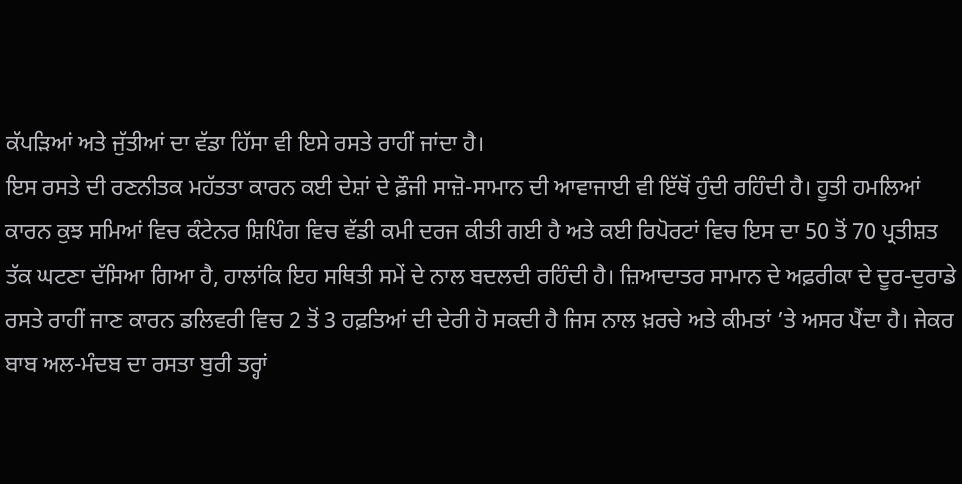ਕੱਪੜਿਆਂ ਅਤੇ ਜੁੱਤੀਆਂ ਦਾ ਵੱਡਾ ਹਿੱਸਾ ਵੀ ਇਸੇ ਰਸਤੇ ਰਾਹੀਂ ਜਾਂਦਾ ਹੈ।
ਇਸ ਰਸਤੇ ਦੀ ਰਣਨੀਤਕ ਮਹੱਤਤਾ ਕਾਰਨ ਕਈ ਦੇਸ਼ਾਂ ਦੇ ਫ਼ੌਜੀ ਸਾਜ਼ੋ-ਸਾਮਾਨ ਦੀ ਆਵਾਜਾਈ ਵੀ ਇੱਥੋਂ ਹੁੰਦੀ ਰਹਿੰਦੀ ਹੈ। ਹੂਤੀ ਹਮਲਿਆਂ ਕਾਰਨ ਕੁਝ ਸਮਿਆਂ ਵਿਚ ਕੰਟੇਨਰ ਸ਼ਿਪਿੰਗ ਵਿਚ ਵੱਡੀ ਕਮੀ ਦਰਜ ਕੀਤੀ ਗਈ ਹੈ ਅਤੇ ਕਈ ਰਿਪੋਰਟਾਂ ਵਿਚ ਇਸ ਦਾ 50 ਤੋਂ 70 ਪ੍ਰਤੀਸ਼ਤ ਤੱਕ ਘਟਣਾ ਦੱਸਿਆ ਗਿਆ ਹੈ, ਹਾਲਾਂਕਿ ਇਹ ਸਥਿਤੀ ਸਮੇਂ ਦੇ ਨਾਲ ਬਦਲਦੀ ਰਹਿੰਦੀ ਹੈ। ਜ਼ਿਆਦਾਤਰ ਸਾਮਾਨ ਦੇ ਅਫ਼ਰੀਕਾ ਦੇ ਦੂਰ-ਦੁਰਾਡੇ ਰਸਤੇ ਰਾਹੀਂ ਜਾਣ ਕਾਰਨ ਡਲਿਵਰੀ ਵਿਚ 2 ਤੋਂ 3 ਹਫ਼ਤਿਆਂ ਦੀ ਦੇਰੀ ਹੋ ਸਕਦੀ ਹੈ ਜਿਸ ਨਾਲ ਖ਼ਰਚੇ ਅਤੇ ਕੀਮਤਾਂ ’ਤੇ ਅਸਰ ਪੈਂਦਾ ਹੈ। ਜੇਕਰ ਬਾਬ ਅਲ-ਮੰਦਬ ਦਾ ਰਸਤਾ ਬੁਰੀ ਤਰ੍ਹਾਂ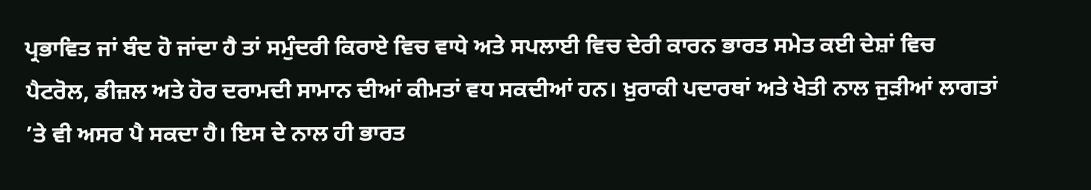ਪ੍ਰਭਾਵਿਤ ਜਾਂ ਬੰਦ ਹੋ ਜਾਂਦਾ ਹੈ ਤਾਂ ਸਮੁੰਦਰੀ ਕਿਰਾਏ ਵਿਚ ਵਾਧੇ ਅਤੇ ਸਪਲਾਈ ਵਿਚ ਦੇਰੀ ਕਾਰਨ ਭਾਰਤ ਸਮੇਤ ਕਈ ਦੇਸ਼ਾਂ ਵਿਚ ਪੈਟਰੋਲ, ਡੀਜ਼ਲ ਅਤੇ ਹੋਰ ਦਰਾਮਦੀ ਸਾਮਾਨ ਦੀਆਂ ਕੀਮਤਾਂ ਵਧ ਸਕਦੀਆਂ ਹਨ। ਖ਼ੁਰਾਕੀ ਪਦਾਰਥਾਂ ਅਤੇ ਖੇਤੀ ਨਾਲ ਜੁੜੀਆਂ ਲਾਗਤਾਂ ’ਤੇ ਵੀ ਅਸਰ ਪੈ ਸਕਦਾ ਹੈ। ਇਸ ਦੇ ਨਾਲ ਹੀ ਭਾਰਤ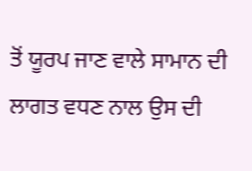ਤੋਂ ਯੂਰਪ ਜਾਣ ਵਾਲੇ ਸਾਮਾਨ ਦੀ ਲਾਗਤ ਵਧਣ ਨਾਲ ਉਸ ਦੀ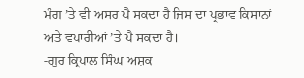ਮੰਗ ’ਤੇ ਵੀ ਅਸਰ ਪੈ ਸਕਦਾ ਹੈ ਜਿਸ ਦਾ ਪ੍ਰਭਾਵ ਕਿਸਾਨਾਂ ਅਤੇ ਵਪਾਰੀਆਂ ’ਤੇ ਪੈ ਸਕਦਾ ਹੈ।
-ਗੁਰ ਕ੍ਰਿਪਾਲ ਸਿੰਘ ਅਸ਼ਕ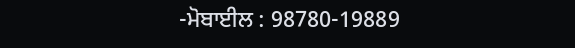-ਮੋਬਾਈਲ : 98780-19889